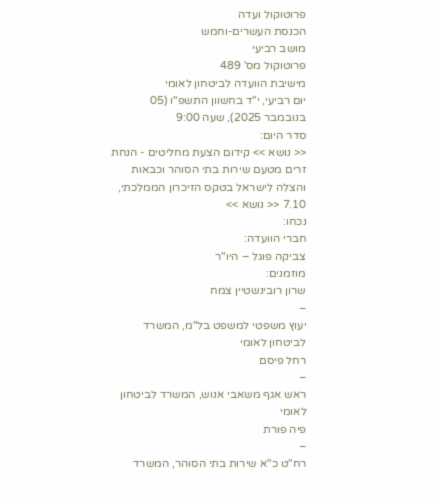פרוטוקול ועדה
הכנסת העשרים-וחמש
מושב רביעי
פרוטוקול מס' 489
מישיבת הוועדה לביטחון לאומי
יום רביעי, י"ד בחשוון התשפ"ו (05 בנובמבר 2025), שעה 9:00
סדר היום:
<< נושא >> קידום הצעת מחליטים - הנחת זרים מטעם שירות בתי הסוהר וכבאות והצלה לישראל בטקס הזיכרון הממלכתי, 7.10 << נושא >>
נכחו:
חברי הוועדה:
צביקה פוגל – היו"ר
מוזמנים:
שרון רובינשטיין צמח
–
יעוץ משפטי למשפט בל"מ, המשרד לביטחון לאומי
רחל פיסם
–
ראש אגף משאבי אנוש, המשרד לביטחון לאומי
פיה פורת
–
רח"ט כ"א שירות בתי הסוהר, המשרד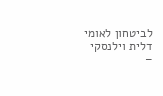לביטחון לאומי
דלית וילנסקי
–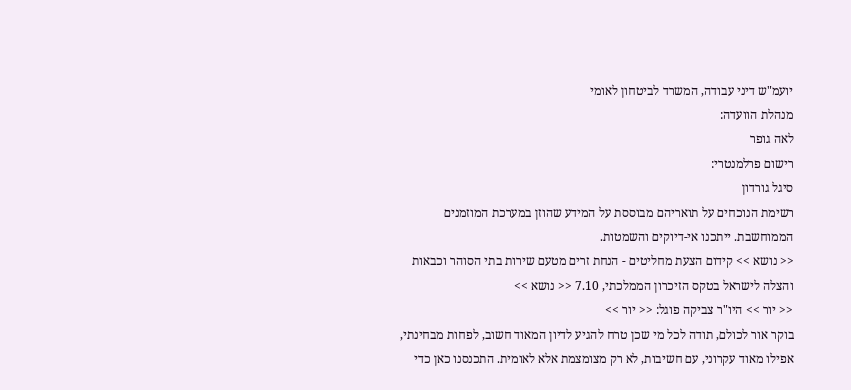יועמ"ש דיני עבודה, המשרד לביטחון לאומי
מנהלת הוועדה:
לאה גופר
רישום פרלמנטרי:
סיגל גורדון
רשימת הנוכחים על תואריהם מבוססת על המידע שהוזן במערכת המוזמנים הממוחשבת. ייתכנו אי-דיוקים והשמטות.
<< נושא >> קידום הצעת מחליטים - הנחת זרים מטעם שירות בתי הסוהר וכבאות והצלה לישראל בטקס הזיכרון הממלכתי, 7.10 << נושא >>
<< יור >> היו"ר צביקה פוגל: << יור >>
בוקר אור לכולם, תודה לכל מי שכן טרח להגיע לדיון המאוד חשוב, לפחות מבחינתי, אפילו מאוד עקרוני, עם חשיבות, לא רק מצומצמת אלא לאומית. התכנסנו כאן כדי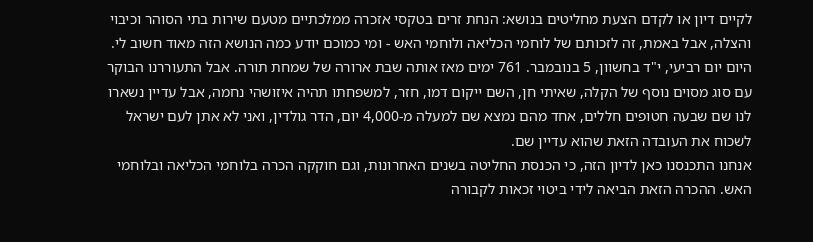לקיים דיון או לקדם הצעת מחליטים בנושא: הנחת זרים בטקסי אזכרה ממלכתיים מטעם שירות בתי הסוהר וכיבוי והצלה, אבל באמת, זה לזכותם של לוחמי הכליאה ולוחמי האש - ומי כמוכם יודע כמה הנושא הזה מאוד חשוב לי. היום יום רביעי, י"ד בחשוון, 5 בנובמבר. 761 ימים מאז אותה שבת ארורה של שמחת תורה. אבל התעוררנו הבוקר עם סוג מסוים נוסף של הקלה, שאיתי חן, השם ייקום דמו, חזר, למשפחתו תהיה איזושהי נחמה, אבל עדיין נשארו לנו שם שבעה חטופים חללים, אחד מהם נמצא שם למעלה מ-4,000 יום, הדר גולדין, ואני לא אתן לעם ישראל לשכוח את העובדה הזאת שהוא עדיין שם.
אנחנו התכנסנו כאן לדיון הזה, כי הכנסת החליטה בשנים האחרונות, וגם חוקקה הכרה בלוחמי הכליאה ובלוחמי האש. ההכרה הזאת הביאה לידי ביטוי זכאות לקבורה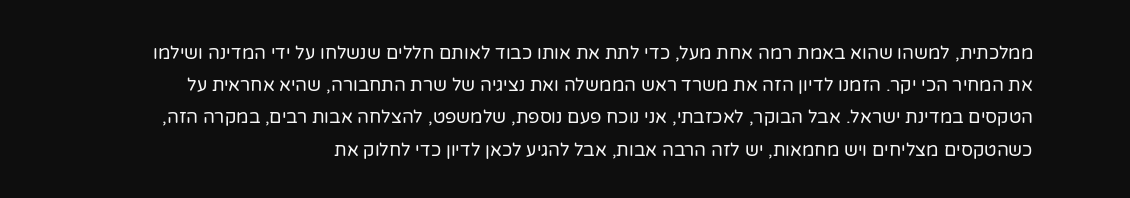ממלכתית, למשהו שהוא באמת רמה אחת מעל, כדי לתת את אותו כבוד לאותם חללים שנשלחו על ידי המדינה ושילמו את המחיר הכי יקר. הזמנו לדיון הזה את משרד ראש הממשלה ואת נציגיה של שרת התחבורה, שהיא אחראית על הטקסים במדינת ישראל. אבל הבוקר, לאכזבתי, אני נוכח פעם נוספת, שלמשפט, להצלחה אבות רבים, במקרה הזה, כשהטקסים מצליחים ויש מחמאות, יש לזה הרבה אבות, אבל להגיע לכאן לדיון כדי לחלוק את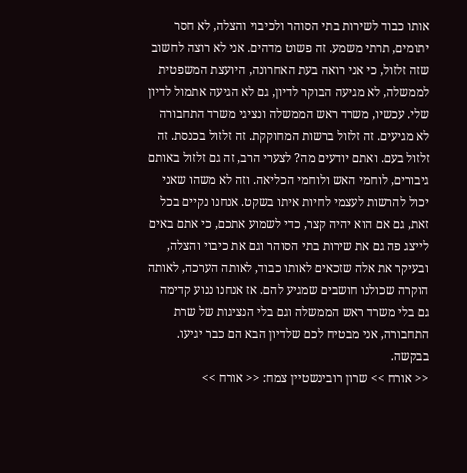אותו כבוד לשירות בתי הסוהר ולכיבוי והצלה, לא חסר יתומים, תרתי משמע. זה פשוט מדהים. אני לא רוצה לחשוב שזה זלזול, כי אני רואה בעת האחרונה, היועצת המשפטית לממשלה, לא מגיעה הבוקר לדיון, גם לא הגיעה אתמול לדיון שלי. עכשיו, משרד ראש הממשלה ונציגי משרד התחבורה לא מגיעים. זה זלזול ברשות המחוקקת. זה זלזול בכנסת. זה זלזול בעם. ואתם יודעים מה? לצערי הרב, זה גם זלזול באותם גיבורים, לוחמי האש ולוחמי הכליאה. וזה לא משהו שאני יכול להרשות לעצמי לחיות איתו בשקט. אנחנו נקיים בכל זאת, גם אם הוא יהיה קצר, כדי לשמוע אתכם, כי אתם באים לייצג פה גם את שירות בתי הסוהר וגם את כיבוי והצלה, ובעיקר את אלה שזכאים לאותו כבוד, לאותה הערכה, לאותה הוקרה שכולנו חושבים שמגיע להם. אז אנחנו ננוע קדימה גם בלי משרד ראש הממשלה וגם בלי הנציגות של שרת התחבורה, אני מבטיח לכם שלדיון הבא הם כבר יגיעו. בבקשה.
<< אורח >> שרון רובינשטיין צמח: << אורח >>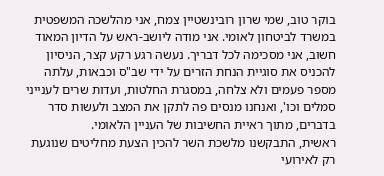בוקר טוב, שמי שרון רובינשטיין צמח, אני מהלשכה המשפטית במשרד לביטחון לאומי. אני מודה ליושב-ראש על הדיון המאוד חשוב, אני מסכימה לכל דבריך. נעשה רגע רקע קצר, הניסיון להכניס את סוגיית הנחת הזרים על ידי שב"ס וכבאות, עלתה מספר פעמים ולא צלחה, במסגרת החלטות, ועדות שרים לענייני סמלים וכו', ואנחנו מנסים פה לתקן את המצב ולעשות סדר בדברים, מתוך ראיית החשיבות של העניין הלאומי.
ראשית, התבקשנו מלשכת השר להכין הצעת מחליטים שנוגעת רק לאירועי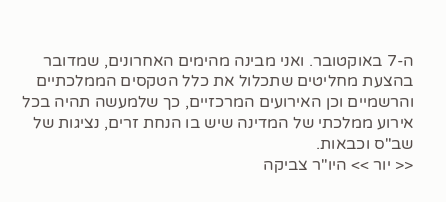ה-7 באוקטובר. ואני מבינה מהימים האחרונים, שמדובר בהצעת מחליטים שתכלול את כלל הטקסים הממלכתיים והרשמיים וכן האירועים המרכזיים, כך שלמעשה תהיה בכל אירוע ממלכתי של המדינה שיש בו הנחת זרים, נציגות של שב"ס וכבאות.
<< יור >> היו"ר צביקה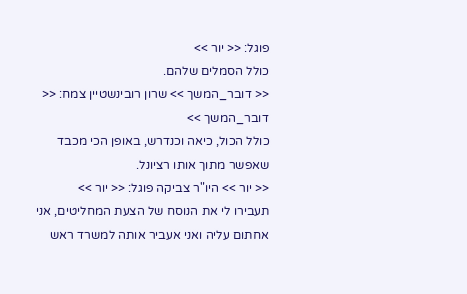פוגל: << יור >>
כולל הסמלים שלהם.
<< דובר_המשך >> שרון רובינשטיין צמח: << דובר_המשך >>
כולל הכול, כיאה וכנדרש, באופן הכי מכבד שאפשר מתוך אותו רציונל.
<< יור >> היו"ר צביקה פוגל: << יור >>
תעבירו לי את הנוסח של הצעת המחליטים, אני אחתום עליה ואני אעביר אותה למשרד ראש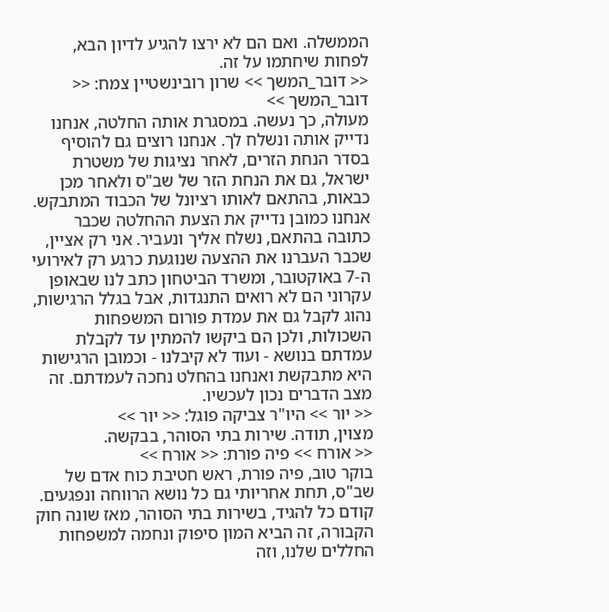הממשלה. ואם הם לא ירצו להגיע לדיון הבא, לפחות שיחתמו על זה.
<< דובר_המשך >> שרון רובינשטיין צמח: << דובר_המשך >>
מעולה, כך נעשה. במסגרת אותה החלטה, אנחנו נדייק אותה ונשלח לך. אנחנו רוצים גם להוסיף בסדר הנחת הזרים, לאחר נציגות של משטרת ישראל, גם את הנחת הזר של שב"ס ולאחר מכן כבאות, בהתאם לאותו רציונל של הכבוד המתבקש. אנחנו כמובן נדייק את הצעת ההחלטה שכבר כתובה בהתאם, נשלח אליך ונעביר. אני רק אציין, שכבר העברנו את ההצעה שנוגעת כרגע רק לאירועי ה-7 באוקטובר, ומשרד הביטחון כתב לנו שבאופן עקרוני הם לא רואים התנגדות, אבל בגלל הרגישות, נהוג לקבל גם את עמדת פורום המשפחות השכולות, ולכן הם ביקשו להמתין עד לקבלת עמדתם בנושא - ועוד לא קיבלנו - וכמובן הרגישות היא מתבקשת ואנחנו בהחלט נחכה לעמדתם. זה מצב הדברים נכון לעכשיו.
<< יור >> היו"ר צביקה פוגל: << יור >>
מצוין, תודה. שירות בתי הסוהר, בבקשה.
<< אורח >> פיה פורת: << אורח >>
בוקר טוב, פיה פורת, ראש חטיבת כוח אדם של שב"ס, תחת אחריותי גם כל נושא הרווחה ונפגעים. קודם כל להגיד, בשירות בתי הסוהר, מאז שונה חוק הקבורה, זה הביא המון סיפוק ונחמה למשפחות החללים שלנו, וזה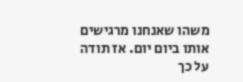משהו שאנחנו מרגישים אותו ביום יום. אז תודה על כך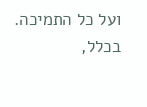ועל כל התמיכה. בכלל,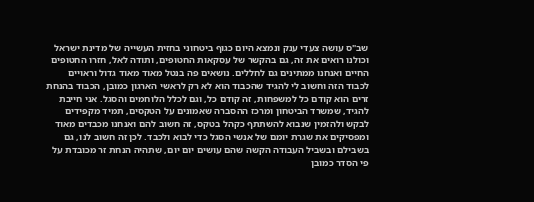שב"ס עושה צעדי ענק ונמצא היום כגוף ביטחוני בחזית העשייה של מדינת ישראל וכולנו רואים את זה, גם בהקשר של עסקאות החטופים, ותודה לאל, חזרו החטופים החיים ואנחנו ממתינים גם לחללים. נושאים פה בנטל מאוד מאוד גדול וראויים לכבוד הזה וחשוב לי להגיד שהכבוד הוא לא רק לראשי הארגון כמובן, הכבוד בהנחת זרים הוא קודם כל למשפחות, זה קודם כל, וגם לכלל הלוחמים והסגל. אני חייבת להגיד, שמשרד הביטחון ומרכז ההסברה שאמונים על הטקסים, תמיד מקפידים לבקש ולהזמין שנבוא להשתתף כקהל בטקס, זה חשוב להם ואנחנו מכבדים מאוד ומפסיקים את שגרת יומם של אנשי הסגל כדי לבוא ולכבד. לכן זה חשוב לנו, גם בשבילם ובשביל העבודה הקשה שהם עושים יום יום, שתהיה הנחת זר מכובדת על פי הסדר כמובן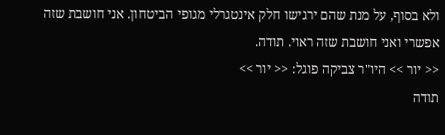ולא בסוף, על מנת שהם ירגישו חלק אינטגרלי מגופי הביטחון. אני חושבת שזה אפשרי ואני חושבת שזה ראוי. תודה.
<< יור >> היו"ר צביקה פוגל: << יור >>
תודה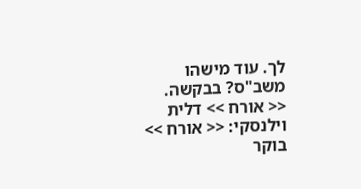לך. עוד מישהו משב"ס? בבקשה.
<< אורח >> דלית וילנסקי: << אורח >>
בוקר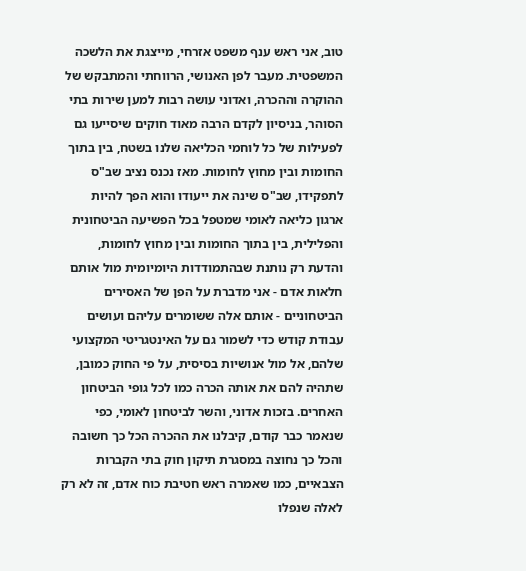טוב, אני ראש ענף משפט אזרחי, מייצגת את הלשכה המשפטית. מעבר לפן האנושי, הרווחתי והמתבקש של ההוקרה וההכרה, ואדוני עושה רבות למען שירות בתי הסוהר, בניסיון לקדם הרבה מאוד חוקים שיסייעו גם לפעילות של כל לוחמי הכליאה שלנו בשטח, בין בתוך החומות ובין מחוץ לחומות. מאז נכנס נציב שב"ס לתפקידו, שב"ס שינה את ייעודו והוא הפך להיות ארגון כליאה לאומי שמטפל בכל הפשיעה הביטחונית והפלילית, בין בתוך החומות ובין מחוץ לחומות, והדעת רק נותנת שבהתמודדות היומיומית מול אותם חלאות אדם - אני מדברת על הפן של האסירים הביטחוניים - אותם אלה ששומרים עליהם ועושים עבודת קודש כדי לשמור גם על האינטגריטי המקצועי שלהם, אל מול אנושיות בסיסית, על פי החוק כמובן, שתהיה להם את אותה הכרה כמו לכל גופי הביטחון האחרים. בזכות אדוני, והשר לביטחון לאומי, כפי שנאמר כבר קודם, קיבלנו את ההכרה הכל כך חשובה והכל כך נחוצה במסגרת תיקון חוק בתי הקברות הצבאיים, כמו שאמרה ראש חטיבת כוח אדם, זה לא רק לאלה שנפלו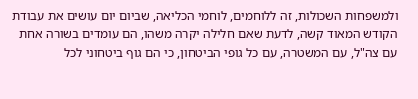ולמשפחות השכולות, זה ללוחמים, לוחמי הכליאה, שביום יום עושים את עבודת הקודש המאוד קשה, לדעת שאם חלילה יקרה משהו, הם עומדים בשורה אחת עם צה"ל, עם המשטרה, עם כל גופי הביטחון, כי הם גוף ביטחוני לכל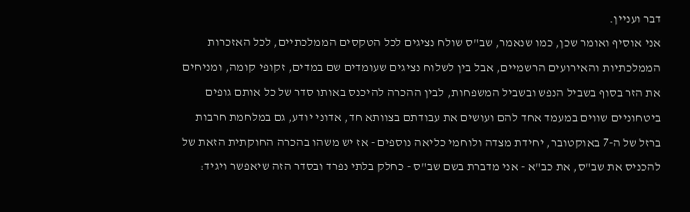דבר ועניין.
אני אוסיף ואומר שכן, כמו שנאמר, שב"ס שולח נציגים לכל הטקסים הממלכתיים, לכל האזכרות הממלכתיות והאירועים הרשמיים, אבל בין לשלוח נציגים שעומדים שם במדים, זקופי קומה, ומניחים את הזר בסוף בשביל הנפש ובשביל המשפחות, לבין ההכרה להיכנס באותו סדר של כל אותם גופים ביטחוניים שווים במעמד אחד להם ועושים את עבודתם בצוותא חד, אדוני יודע, גם במלחמת חרבות ברזל של ה-7 באוקטובר, יחידת מצדה ולוחמי כליאה נוספים - אז יש משהו בהכרה החוקתית הזאת של להכניס את שב"ס, את כב"א - אני מדברת בשם שב"ס - כחלק בלתי נפרד ובסדר הזה שיאפשר ויגיד: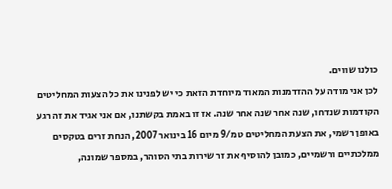כולנו שווים.
לכן אני מודה על ההזדמנות המאוד מיוחדת הזאת כי יש לפנינו את כל הצעות המחליטים הקודמות שנדחו, שנה אחר שנה אחר שנה. אז זו באמת בקשתנו, אם אני אגיד את זה רגע באופן רשמי, את הצעת המחליטים טמ/9 מיום 16 בינואר 2007, הנחת זרים בטקסים ממלכתיים ורשמיים, כמובן להוסיף את זר שירות בתי הסוהר, במספר שמונה,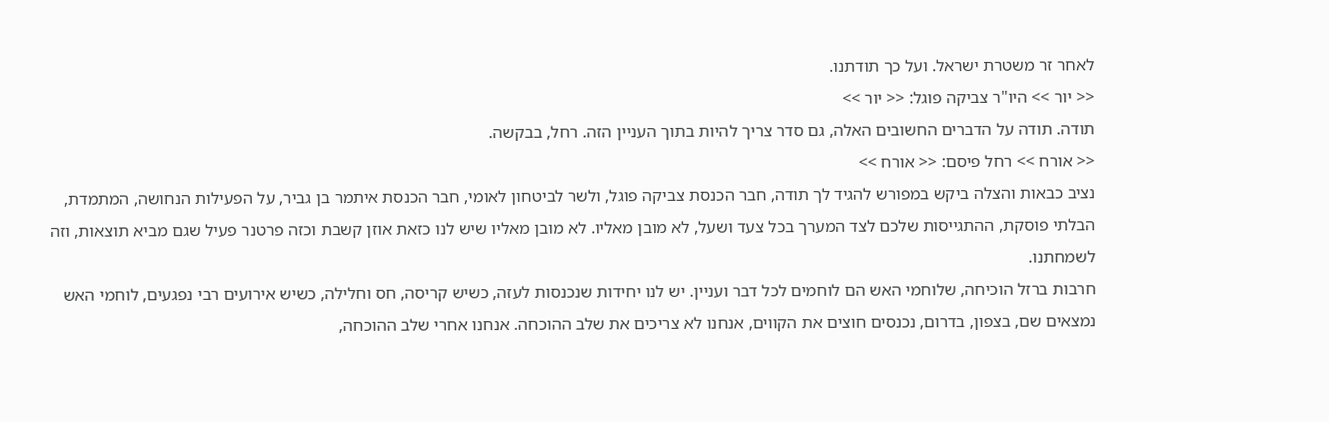לאחר זר משטרת ישראל. ועל כך תודתנו.
<< יור >> היו"ר צביקה פוגל: << יור >>
תודה. תודה על הדברים החשובים האלה, גם סדר צריך להיות בתוך העניין הזה. רחל, בבקשה.
<< אורח >> רחל פיסם: << אורח >>
נציב כבאות והצלה ביקש במפורש להגיד לך תודה, חבר הכנסת צביקה פוגל, ולשר לביטחון לאומי, חבר הכנסת איתמר בן גביר, על הפעילות הנחושה, המתמדת, הבלתי פוסקת, ההתגייסות שלכם לצד המערך בכל צעד ושעל, לא מובן מאליו. לא מובן מאליו שיש לנו כזאת אוזן קשבת וכזה פרטנר פעיל שגם מביא תוצאות, וזה לשמחתנו.
חרבות ברזל הוכיחה, שלוחמי האש הם לוחמים לכל דבר ועניין. יש לנו יחידות שנכנסות לעזה, כשיש קריסה, חס וחלילה, כשיש אירועים רבי נפגעים, לוחמי האש נמצאים שם, בצפון, בדרום, נכנסים חוצים את הקווים, אנחנו לא צריכים את שלב ההוכחה. אנחנו אחרי שלב ההוכחה,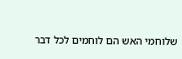שלוחמי האש הם לוחמים לכל דבר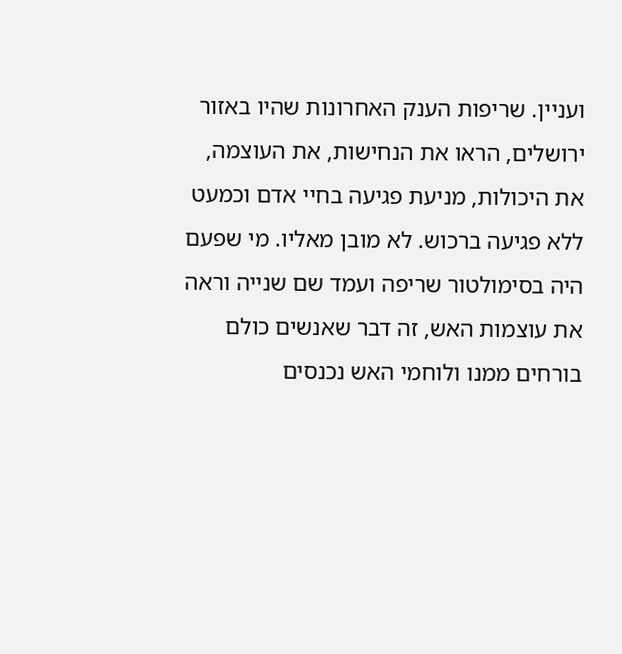ועניין. שריפות הענק האחרונות שהיו באזור ירושלים, הראו את הנחישות, את העוצמה, את היכולות, מניעת פגיעה בחיי אדם וכמעט ללא פגיעה ברכוש. לא מובן מאליו. מי שפעם היה בסימולטור שריפה ועמד שם שנייה וראה את עוצמות האש, זה דבר שאנשים כולם בורחים ממנו ולוחמי האש נכנסים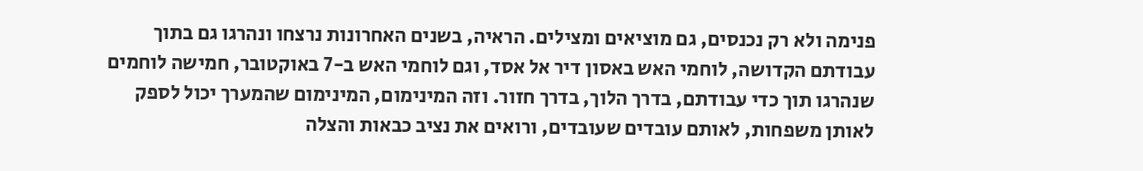פנימה ולא רק נכנסים, גם מוציאים ומצילים. הראיה, בשנים האחרונות נרצחו ונהרגו גם בתוך עבודתם הקדושה, לוחמי האש באסון דיר אל אסד, וגם לוחמי האש ב-7 באוקטובר, חמישה לוחמים שנהרגו תוך כדי עבודתם, בדרך הלוך, בדרך חזור. וזה המינימום, המינימום שהמערך יכול לספק לאותן משפחות, לאותם עובדים שעובדים, ורואים את נציב כבאות והצלה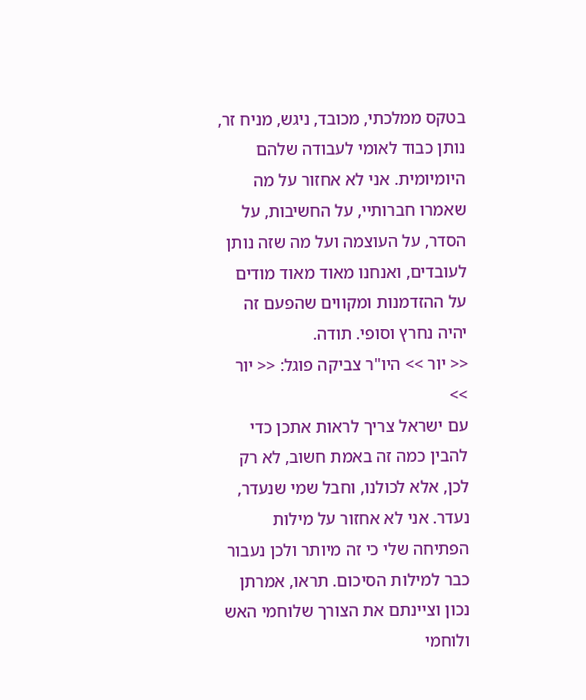בטקס ממלכתי, מכובד, ניגש, מניח זר, נותן כבוד לאומי לעבודה שלהם היומיומית. אני לא אחזור על מה שאמרו חברותיי, על החשיבות, על הסדר, על העוצמה ועל מה שזה נותן לעובדים, ואנחנו מאוד מאוד מודים על ההזדמנות ומקווים שהפעם זה יהיה נחרץ וסופי. תודה.
<< יור >> היו"ר צביקה פוגל: << יור >>
עם ישראל צריך לראות אתכן כדי להבין כמה זה באמת חשוב, לא רק לכן, אלא לכולנו, וחבל שמי שנעדר, נעדר. אני לא אחזור על מילות הפתיחה שלי כי זה מיותר ולכן נעבור כבר למילות הסיכום. תראו, אמרתן נכון וציינתם את הצורך שלוחמי האש ולוחמי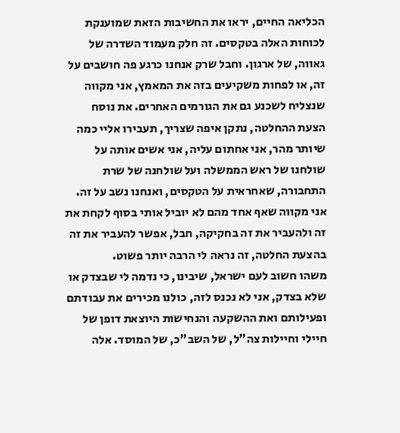הכליאה החיים, יראו את החשיבות הזאת שמוענקת לכוחות האלה בטקסים. זה חלק מעמוד השדרה של גאווה, של ארגון. וחבל שרק אנחנו כרגע פה חושבים על זה, או לפחות משקיעים בזה את המאמץ, אני מקווה שנצליח לשכנע גם את הגורמים האחרים. את נוסח הצעת ההחלטה, נתקן איפה שצריך, תעבירו אליי כמה שיותר מהר, אני אחתום עליה, אני אשים אותה על שולחנו של ראש הממשלה ועל שולחנה של שרת התחבורה, שאחראית על הטקסים, ואנחנו נשב על זה. אני מקווה שאף אחד מהם לא יוביל אותי בסוף לקחת את זה ולהעביר את זה בחקיקה, חבל, אפשר להעביר את זה בהצעת החלטה, זה נראה לי הרבה יותר פשוט.
משהו חשוב לעם ישראל, שיבינו, כי נדמה לי שבצדק או שלא בצדק, אני לא נכנס לזה, כולנו מכירים את עבודתם ופעילותם ואת ההשקעה והנחישות היוצאת דופן של חיילי וחיילות צה"ל, של השב"כ, של המוסד. אלה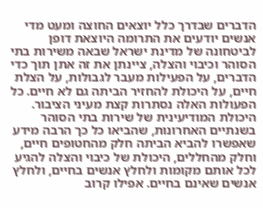הדברים שבדרך כלל יוצאים החוצה ומעט מדי אנשים יודעים את התרומה היוצאת דופן לביטחונה של מדינת ישראל שבאה משירות בתי הסוהר וכיבוי והצלה, ציינתן את זה אתן תוך כדי הדברים, על הפעילות מעבר לגבולות, על הצלת חיים, על היכולת להחזיר הביתה גם לא חיים. כל הפעולות האלה נסתרות קצת מעיני הציבור. היכולת המודיעינית של שירות בתי הסוהר בשנתיים האחרונות, שהביאו כל כך הרבה מידע שאפשרו להביא הביתה חלק מהחטופים חיים, וחלק מהחללים, היכולת של כיבוי והצלה להגיע לכל אותם מקומות ולחלץ אנשים בחיים, ולחלץ אנשים שאינם בחיים. אפילו קרוב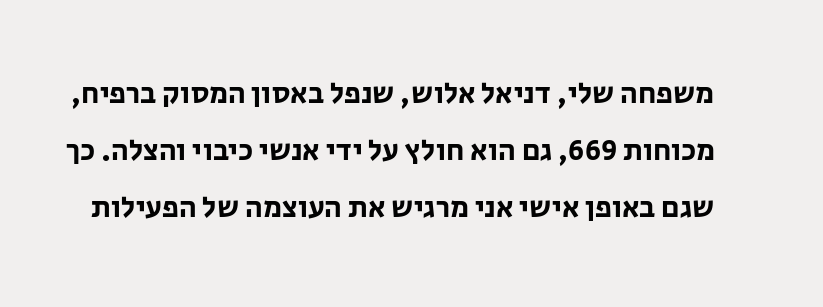משפחה שלי, דניאל אלוש, שנפל באסון המסוק ברפיח, מכוחות 669, גם הוא חולץ על ידי אנשי כיבוי והצלה. כך שגם באופן אישי אני מרגיש את העוצמה של הפעילות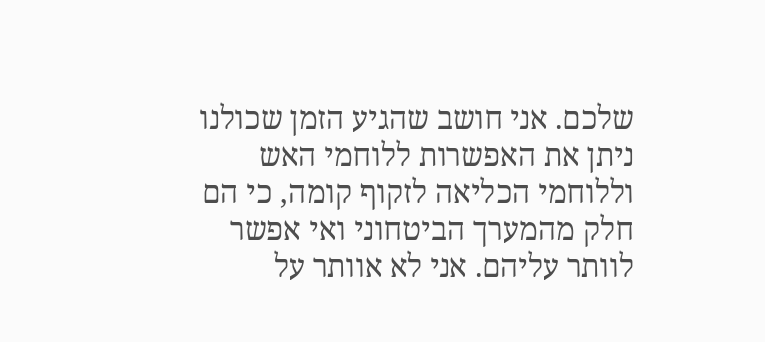שלכם. אני חושב שהגיע הזמן שכולנו ניתן את האפשרות ללוחמי האש וללוחמי הכליאה לזקוף קומה, כי הם חלק מהמערך הביטחוני ואי אפשר לוותר עליהם. אני לא אוותר על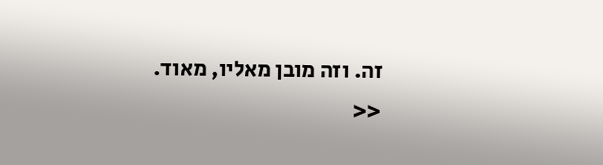זה. וזה מובן מאליו, מאוד.
<<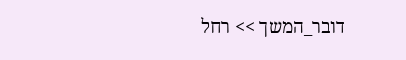דובר_המשך >> רחל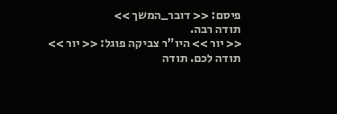פיסם: << דובר_המשך >>
תודה רבה.
<< יור >> היו"ר צביקה פוגל: << יור >>
תודה לכם. תודה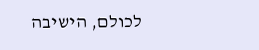לכולם, הישיבה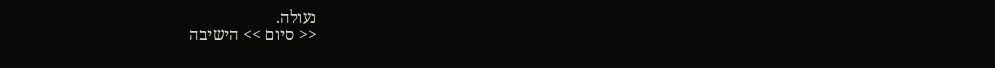נעולה.
<< סיום >> הישיבה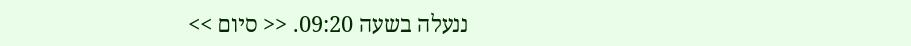ננעלה בשעה 09:20. << סיום >>